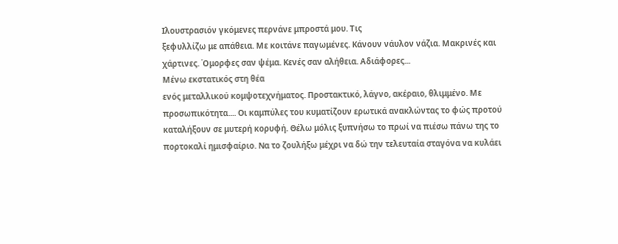Iλουστρασιόν γκόμενες περνάνε μπροστά μου. Τις
ξεφυλλίζω με απάθεια. Με κοιτάνε παγωμένες. Κάνουν νάυλον νάζια. Μακρινές και
χάρτινες. Όμορφες σαν ψέμα. Κενές σαν αλήθεια. Αδιάφορες...
Μένω εκστατικός στη θέα
ενός μεταλλικού κομψοτεχνήματος. Προστακτικό, λάγνο, ακέραιο, θλιμμένο. Με
προσωπικότητα.... Οι καμπύλες του κυματίζουν ερωτικά ανακλώντας το φώς προτού
καταλήξουν σε μυτερή κορυφή. Θέλω μόλις ξυπνήσω το πρωί να πιέσω πάνω της το
πορτοκαλί ημισφαίριο. Να το ζουλήξω μέχρι να δώ την τελευταία σταγόνα να κυλάει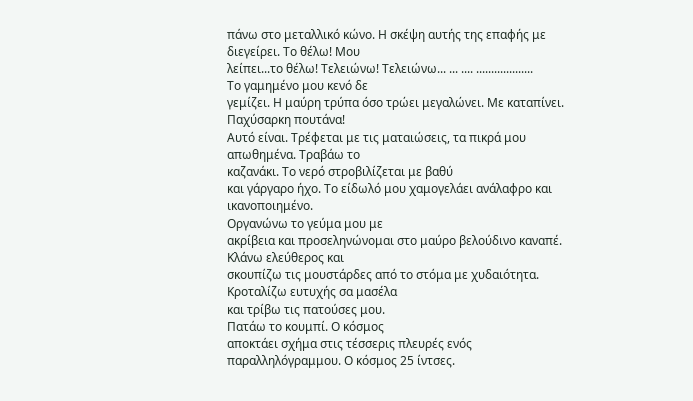πάνω στο μεταλλικό κώνο. Η σκέψη αυτής της επαφής με διεγείρει. Το θέλω! Μου
λείπει...το θέλω! Τελειώνω! Τελειώνω... ... .... ...................
Το γαμημένο μου κενό δε
γεμίζει. Η μαύρη τρύπα όσο τρώει μεγαλώνει. Με καταπίνει. Παχύσαρκη πουτάνα!
Αυτό είναι. Τρέφεται με τις ματαιώσεις, τα πικρά μου απωθημένα. Τραβάω το
καζανάκι. Το νερό στροβιλίζεται με βαθύ
και γάργαρο ήχο. Το είδωλό μου χαμογελάει ανάλαφρο και ικανοποιημένο.
Οργανώνω το γεύμα μου με
ακρίβεια και προσεληνώνομαι στο μαύρο βελούδινο καναπέ. Κλάνω ελεύθερος και
σκουπίζω τις μουστάρδες από το στόμα με χυδαιότητα. Κροταλίζω ευτυχής σα μασέλα
και τρίβω τις πατούσες μου.
Πατάω το κουμπί. Ο κόσμος
αποκτάει σχήμα στις τέσσερις πλευρές ενός παραλληλόγραμμου. Ο κόσμος 25 ίντσες.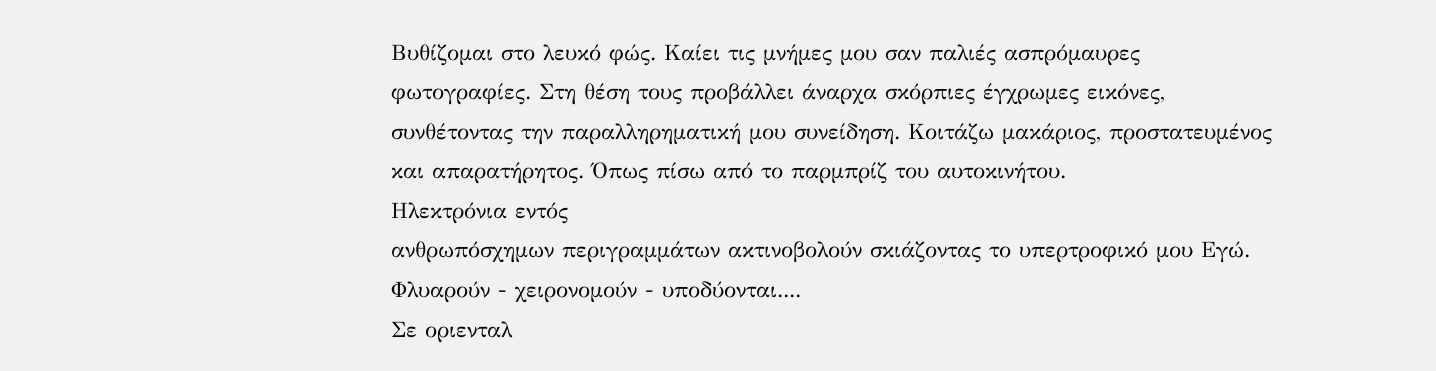Βυθίζομαι στο λευκό φώς. Καίει τις μνήμες μου σαν παλιές ασπρόμαυρες
φωτογραφίες. Στη θέση τους προβάλλει άναρχα σκόρπιες έγχρωμες εικόνες,
συνθέτοντας την παραλληρηματική μου συνείδηση. Κοιτάζω μακάριος, προστατευμένος
και απαρατήρητος. Όπως πίσω από το παρμπρίζ του αυτοκινήτου.
Ηλεκτρόνια εντός
ανθρωπόσχημων περιγραμμάτων ακτινοβολούν σκιάζοντας το υπερτροφικό μου Εγώ.
Φλυαρούν - χειρονομούν - υποδύονται....
Σε οριενταλ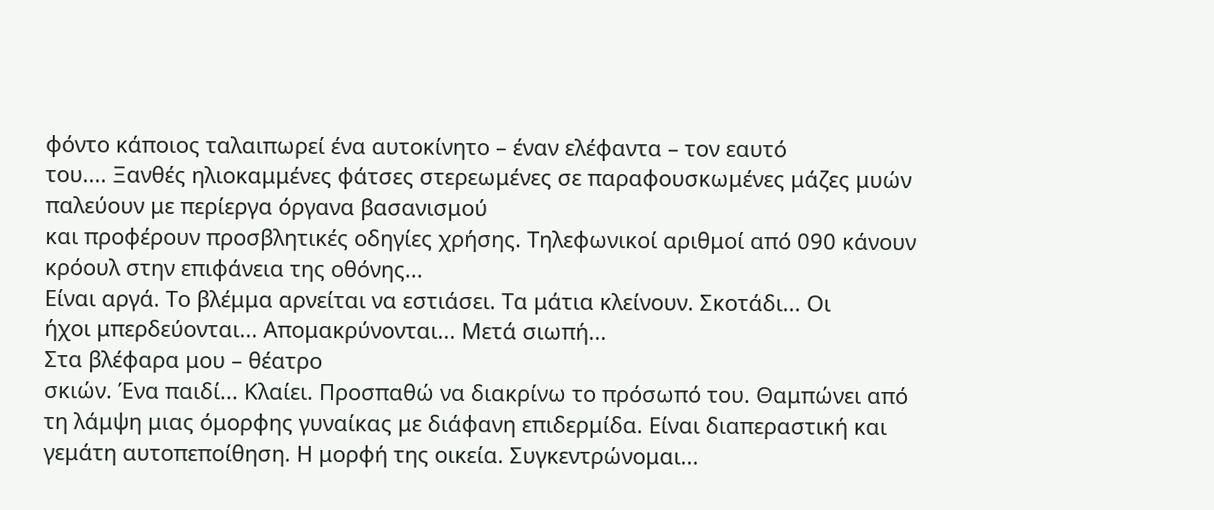φόντο κάποιος ταλαιπωρεί ένα αυτοκίνητο – έναν ελέφαντα – τον εαυτό
του.... Ξανθές ηλιοκαμμένες φάτσες στερεωμένες σε παραφουσκωμένες μάζες μυών
παλεύουν με περίεργα όργανα βασανισμού
και προφέρουν προσβλητικές οδηγίες χρήσης. Τηλεφωνικοί αριθμοί από 090 κάνουν
κρόουλ στην επιφάνεια της οθόνης...
Είναι αργά. Το βλέμμα αρνείται να εστιάσει. Τα μάτια κλείνουν. Σκοτάδι... Οι
ήχοι μπερδεύονται... Απομακρύνονται... Μετά σιωπή...
Στα βλέφαρα μου – θέατρο
σκιών. Ένα παιδί... Κλαίει. Προσπαθώ να διακρίνω το πρόσωπό του. Θαμπώνει από
τη λάμψη μιας όμορφης γυναίκας με διάφανη επιδερμίδα. Είναι διαπεραστική και
γεμάτη αυτοπεποίθηση. Η μορφή της οικεία. Συγκεντρώνομαι...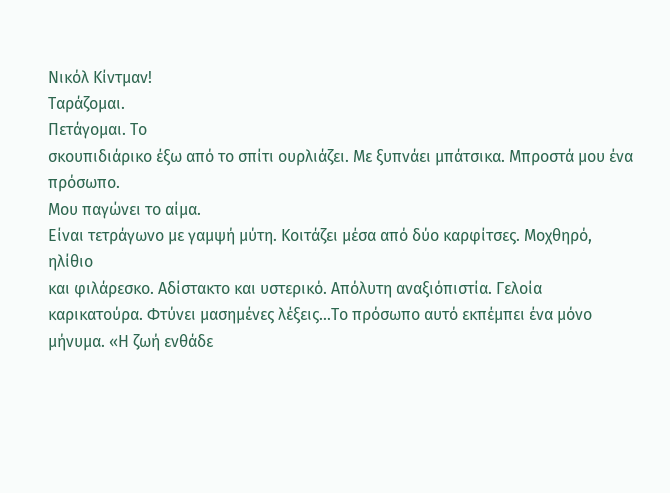Νικόλ Κίντμαν!
Ταράζομαι.
Πετάγομαι. Το
σκουπιδιάρικο έξω από το σπίτι ουρλιάζει. Με ξυπνάει μπάτσικα. Μπροστά μου ένα
πρόσωπο.
Μου παγώνει το αίμα.
Είναι τετράγωνο με γαμψή μύτη. Κοιτάζει μέσα από δύο καρφίτσες. Μοχθηρό, ηλίθιο
και φιλάρεσκο. Αδίστακτο και υστερικό. Απόλυτη αναξιόπιστία. Γελοία
καρικατούρα. Φτύνει μασημένες λέξεις...Το πρόσωπο αυτό εκπέμπει ένα μόνο
μήνυμα. «Η ζωή ενθάδε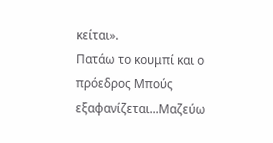κείται».
Πατάω το κουμπί και ο
πρόεδρος Μπούς εξαφανίζεται...Μαζεύω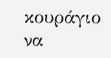κουράγιο να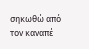σηκωθώ από τον καναπέ